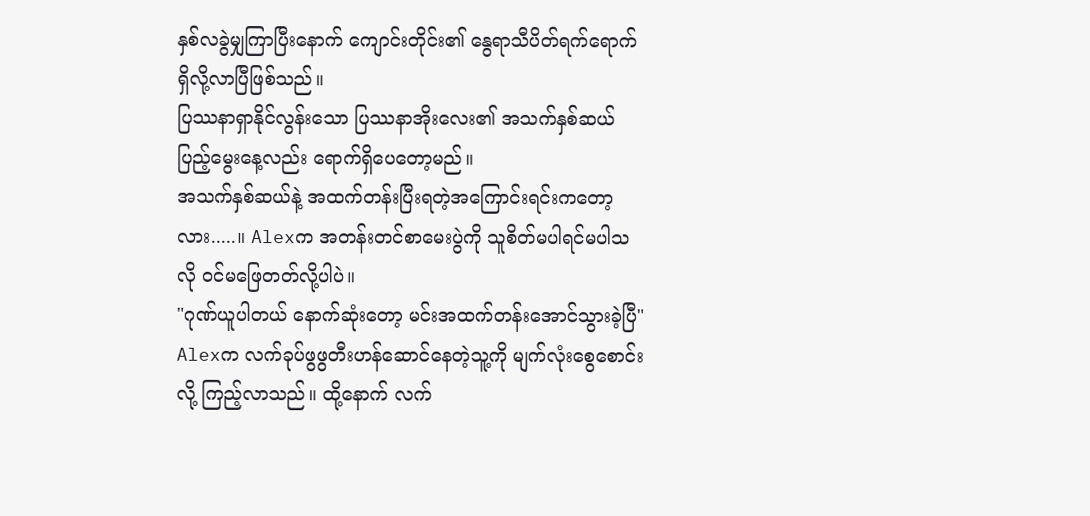နှစ်လခွဲမျှကြာပြီးနောက် ကျောင်းတိုင်း၏ နွေရာသီပိတ်ရက်ရောက်ရှိလို့လာပြီဖြစ်သည်။
ပြဿနာရှာနိုင်လွန်းသော ပြဿနာအိုးလေး၏ အသက်နှစ်ဆယ်ပြည့်မွေးနေ့လည်း ရောက်ရှိပေတော့မည်။
အသက်နှစ်ဆယ်နဲ့ အထက်တန်းပြီးရတဲ့အကြောင်းရင်းကတော့လား.....။ Alexက အတန်းတင်စာမေးပွဲကို သူစိတ်မပါရင်မပါသလို ဝင်မဖြေတတ်လို့ပါပဲ။
"ဂုဏ်ယူပါတယ် နောက်ဆုံးတော့ မင်းအထက်တန်းအောင်သွားခဲ့ပြီ"
Alexက လက်ခုပ်ဖွဖွတီးဟန်ဆောင်နေတဲ့သူ့ကို မျက်လုံးစွေစောင်းလို့ ကြည့်လာသည်။ ထို့နောက် လက်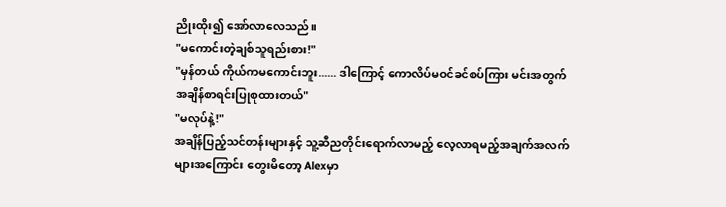ညိုးထိုး၍ အော်လာလေသည်။
"မကောင်းတဲ့ချစ်သူရည်းစား!"
"မှန်တယ် ကိုယ်ကမကောင်းဘူး...... ဒါကြောင့် ကောလိပ်မဝင်ခင်စပ်ကြား မင်းအတွက်အချိန်စာရင်းပြုစုထားတယ်"
"မလုပ်နဲ့!"
အချိန်ပြည့်သင်တန်းများနှင့် သူ့ဆီညတိုင်းရောက်လာမည့် လေ့လာရမည့်အချက်အလက်များအကြောင်း တွေးမိတော့ Alexမှာ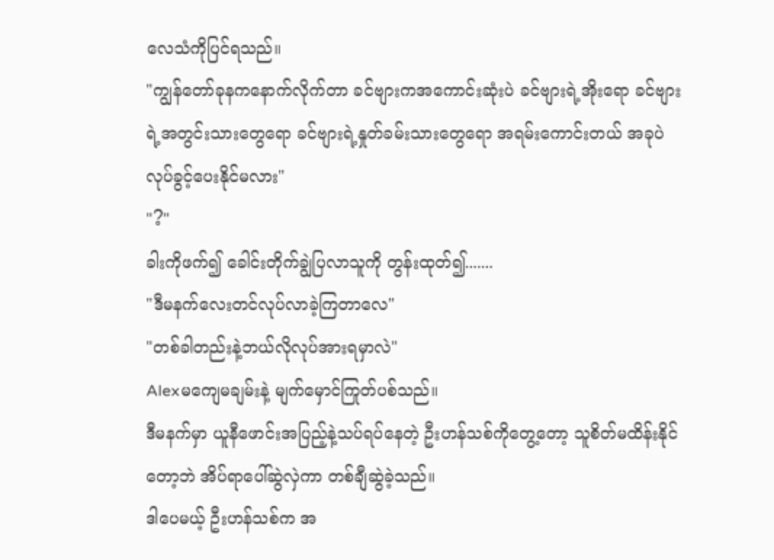လေသံကိုပြင်ရသည်။
"ကျွန်တော်ခုနကနောက်လိုက်တာ ခင်ဗျားကအကောင်းဆုံးပဲ ခင်ဗျားရဲ့အိုးရော ခင်ဗျားရဲ့အတွင်းသားတွေရော ခင်ဗျားရဲ့နှုတ်ခမ်းသားတွေရော အရမ်းကောင်းတယ် အခုပဲလုပ်ခွင့်ပေးနိုင်မလား"
"?"
ခါးကိုဖက်၍ ခေါင်းတိုက်ချွဲပြလာသူကို တွန်းထုတ်၍.......
"ဒီမနက်လေးတင်လုပ်လာခဲ့ကြတာလေ"
"တစ်ခါတည်းနဲ့ဘယ်လိုလုပ်အားရမှာလဲ"
Alexမကျေမချမ်းနဲ့ မျက်မှောင်ကြုတ်ပစ်သည်။
ဒီမနက်မှာ ယူနီဖောင်းအပြည့်နဲ့သပ်ရပ်နေတဲ့ ဦးဟန်သစ်ကိုတွေ့တော့ သူစိတ်မထိန်းနိုင်တော့ဘဲ အိပ်ရာပေါ်ဆွဲလှဲကာ တစ်ချီဆွဲခဲ့သည်။
ဒါပေမယ့် ဦးဟန်သစ်က အ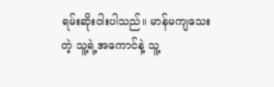ရမ်းဆိုးဝါးပါသည်။ မာန်မကျသေးတဲ့ သူ့ရဲ့အကောင်နဲ့ သူ့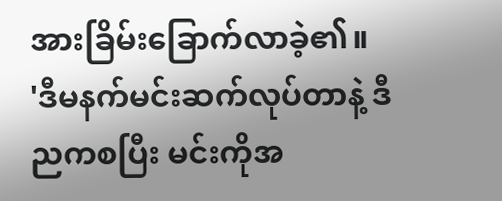အားခြိမ်းခြောက်လာခဲ့၏။
'ဒီမနက်မင်းဆက်လုပ်တာနဲ့ ဒီညကစပြီး မင်းကိုအ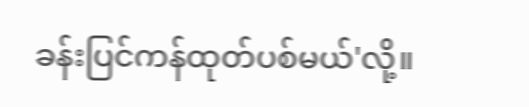ခန်းပြင်ကန်ထုတ်ပစ်မယ်'လို့။